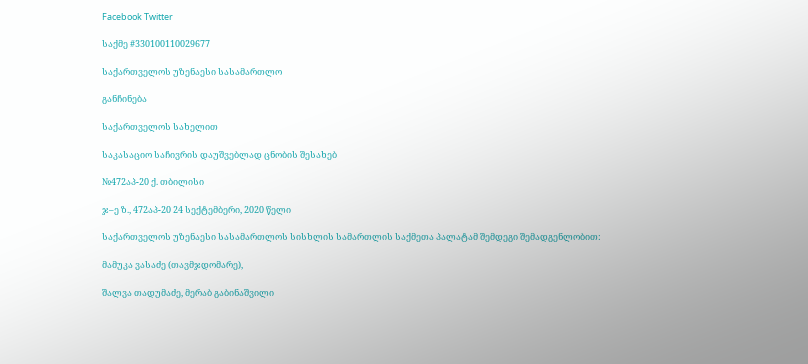Facebook Twitter

საქმე #330100110029677

საქართველოს უზენაესი სასამართლო

განჩინება

საქართველოს სახელით

საკასაციო საჩივრის დაუშვებლად ცნობის შესახებ

№472აპ-20 ქ. თბილისი

ჯ–ე ზ., 472აპ-20 24 სექტემბერი, 2020 წელი

საქართველოს უზენაესი სასამართლოს სისხლის სამართლის საქმეთა პალატამ შემდეგი შემადგენლობით:

მამუკა ვასაძე (თავმჯდომარე),

შალვა თადუმაძე, მერაბ გაბინაშვილი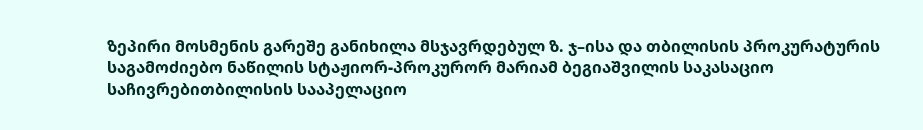ზეპირი მოსმენის გარეშე განიხილა მსჯავრდებულ ზ. ჯ–ისა და თბილისის პროკურატურის საგამოძიებო ნაწილის სტაჟიორ-პროკურორ მარიამ ბეგიაშვილის საკასაციო საჩივრებითბილისის სააპელაციო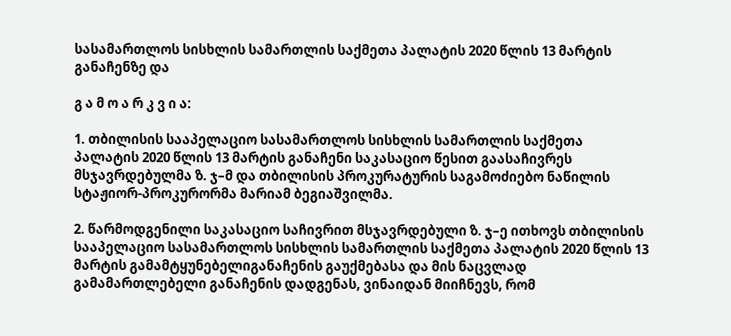სასამართლოს სისხლის სამართლის საქმეთა პალატის 2020 წლის 13 მარტის განაჩენზე და

გ ა მ ო ა რ კ ვ ი ა:

1. თბილისის სააპელაციო სასამართლოს სისხლის სამართლის საქმეთა პალატის 2020 წლის 13 მარტის განაჩენი საკასაციო წესით გაასაჩივრეს მსჯავრდებულმა ზ. ჯ–მ და თბილისის პროკურატურის საგამოძიებო ნაწილის სტაჟიორ-პროკურორმა მარიამ ბეგიაშვილმა.

2. წარმოდგენილი საკასაციო საჩივრით მსჯავრდებული ზ. ჯ–ე ითხოვს თბილისის სააპელაციო სასამართლოს სისხლის სამართლის საქმეთა პალატის 2020 წლის 13 მარტის გამამტყუნებელიგანაჩენის გაუქმებასა და მის ნაცვლად გამამართლებელი განაჩენის დადგენას, ვინაიდან მიიჩნევს, რომ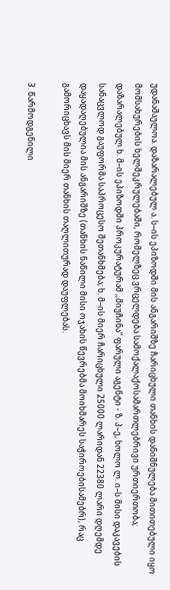უდანაშაულოა. დაზარალებულ ა. ს–ის ეპიზოდში მის ანგარიშზე ჩარიცხული თანხის დანიშნულება მითითებული იყო მომსახურების ხელშეკრულებაში, რომელზეც ვრცელდება სამოქალაქოსამართლებრივი ურთიერთობა; დაზარალებულ ხ. მ–ის ეპიზოდში პროკურატურამ ,,მიუჩინა“ ფარული აგენტი - ზ. პ–ე, ხოლო ლ. ი–ს მისი დაკავების სანაცვლოდ გაუფორმა საპროცესო შეთანხმება; ხ. მ–ის მიერ ჩარიცხული 25000 ლარიდან 22380 ლარი დღემდე დაყადაღებულია მის ანგარიშზე (თანხის ნაწილი მისი ოჯახის წევრებმა მოიხმარეს საჭიროებისამებრ), რაც გამორიცხავს მის მიერ თანხის თაღლითურად დაუფლებას.

3. წარმოდგენილი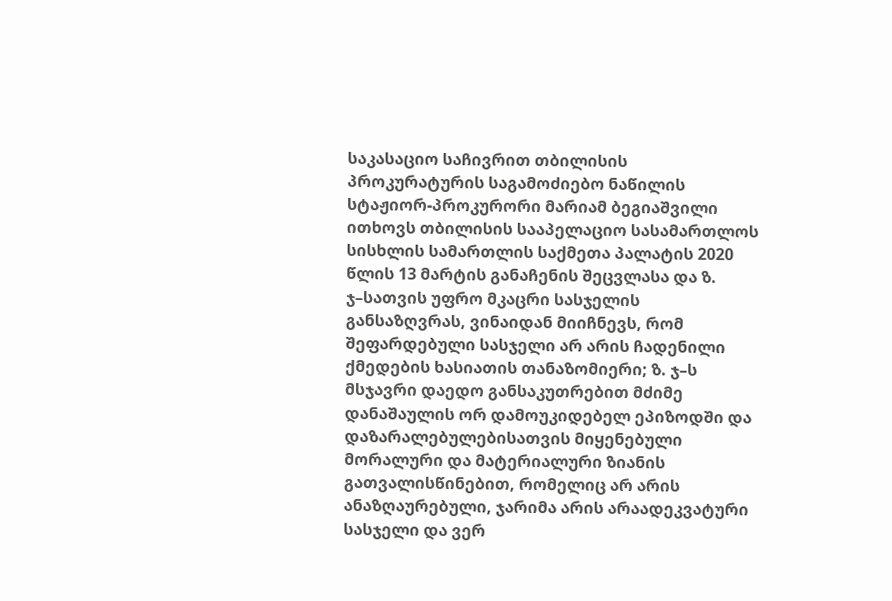საკასაციო საჩივრით თბილისის პროკურატურის საგამოძიებო ნაწილის სტაჟიორ-პროკურორი მარიამ ბეგიაშვილი ითხოვს თბილისის სააპელაციო სასამართლოს სისხლის სამართლის საქმეთა პალატის 2020 წლის 13 მარტის განაჩენის შეცვლასა და ზ. ჯ–სათვის უფრო მკაცრი სასჯელის განსაზღვრას, ვინაიდან მიიჩნევს, რომ შეფარდებული სასჯელი არ არის ჩადენილი ქმედების ხასიათის თანაზომიერი; ზ. ჯ–ს მსჯავრი დაედო განსაკუთრებით მძიმე დანაშაულის ორ დამოუკიდებელ ეპიზოდში და დაზარალებულებისათვის მიყენებული მორალური და მატერიალური ზიანის გათვალისწინებით, რომელიც არ არის ანაზღაურებული, ჯარიმა არის არაადეკვატური სასჯელი და ვერ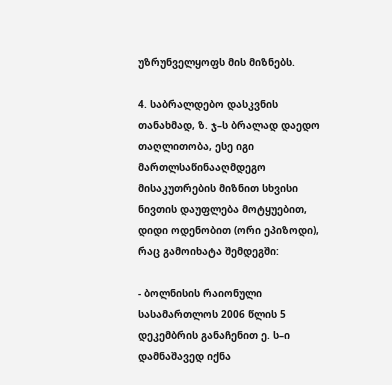უზრუნველყოფს მის მიზნებს.

4. საბრალდებო დასკვნის თანახმად, ზ. ჯ–ს ბრალად დაედო თაღლითობა, ესე იგი მართლსაწინააღმდეგო მისაკუთრების მიზნით სხვისი ნივთის დაუფლება მოტყუებით, დიდი ოდენობით (ორი ეპიზოდი), რაც გამოიხატა შემდეგში:

- ბოლნისის რაიონული სასამართლოს 2006 წლის 5 დეკემბრის განაჩენით ე. ს–ი დამნაშავედ იქნა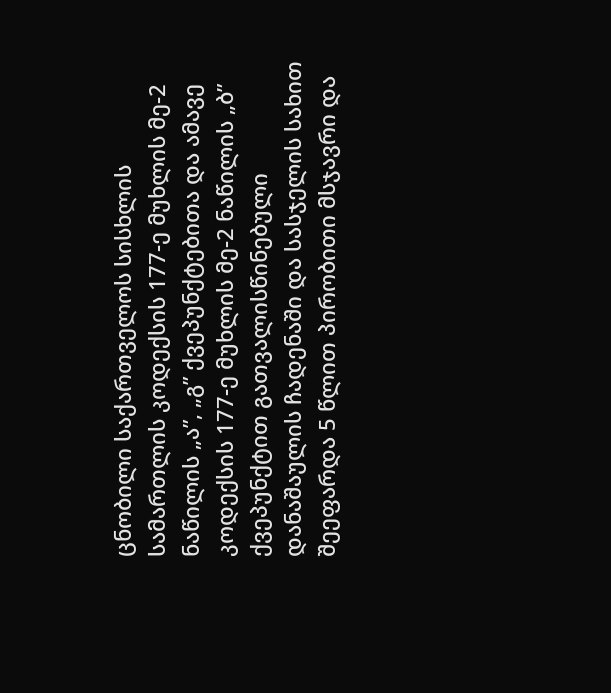ცნობილი საქართველოს სისხლის სამართლის კოდექსის 177-ე მუხლის მე-2 ნაწილის „ა”, „გ” ქვეპუნქტებითა და ამავე კოდექსის 177-ე მუხლის მე-2 ნაწილის „ბ” ქვეპუნქტით გათვალისწინებული დანაშაულის ჩადენაში და სასჯელის სახით შეეფარდა 5 წლით პირობითი მსჯავრი და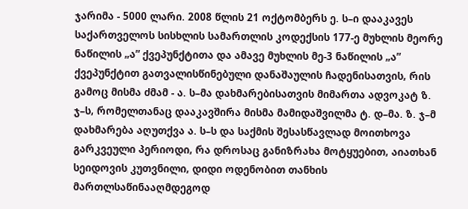ჯარიმა - 5000 ლარი. 2008 წლის 21 ოქტომბერს ე. ს–ი დააკავეს საქართველოს სისხლის სამართლის კოდექსის 177-ე მუხლის მეორე ნაწილის „ა” ქვეპუნქტითა და ამავე მუხლის მე-3 ნაწილის „ა” ქვეპუნქტით გათვალისწინებული დანაშაულის ჩადენისათვის, რის გამოც მისმა ძმამ - ა. ს–მა დახმარებისათვის მიმართა ადვოკატ ზ. ჯ–ს, რომელთანაც დააკავშირა მისმა მამიდაშვილმა ტ. დ–მა. ზ. ჯ–მ დახმარება აღუთქვა ა. ს–ს და საქმის შესასწავლად მოითხოვა გარკვეული პერიოდი, რა დროსაც განიზრახა მოტყუებით, აიათხან სეიდოვის კუთვნილი, დიდი ოდენობით თანხის მართლსაწინააღმდეგოდ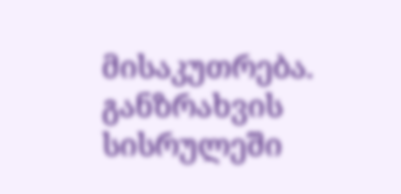მისაკუთრება. განზრახვის სისრულეში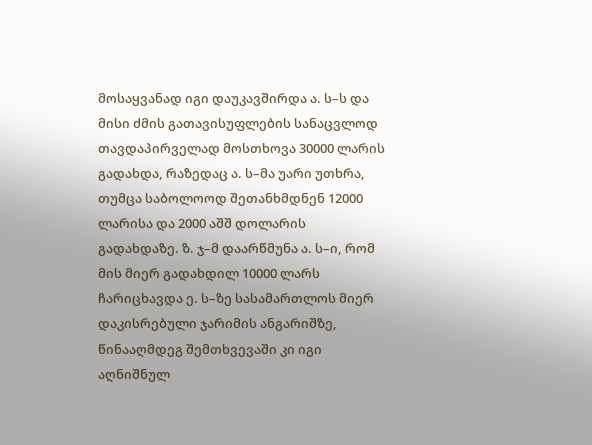მოსაყვანად იგი დაუკავშირდა ა. ს–ს და მისი ძმის გათავისუფლების სანაცვლოდ თავდაპირველად მოსთხოვა 30000 ლარის გადახდა, რაზედაც ა. ს–მა უარი უთხრა, თუმცა საბოლოოდ შეთანხმდნენ 12000 ლარისა და 2000 აშშ დოლარის გადახდაზე. ზ. ჯ–მ დაარწმუნა ა. ს–ი, რომ მის მიერ გადახდილ 10000 ლარს ჩარიცხავდა ე. ს–ზე სასამართლოს მიერ დაკისრებული ჯარიმის ანგარიშზე, წინააღმდეგ შემთხვევაში კი იგი აღნიშნულ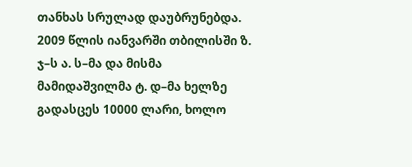თანხას სრულად დაუბრუნებდა. 2009 წლის იანვარში თბილისში ზ. ჯ–ს ა. ს–მა და მისმა მამიდაშვილმა ტ. დ–მა ხელზე გადასცეს 10000 ლარი, ხოლო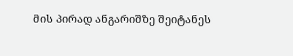მის პირად ანგარიშზე შეიტანეს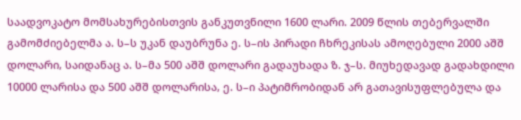საადვოკატო მომსახურებისთვის განკუთვნილი 1600 ლარი. 2009 წლის თებერვალში გამომძიებელმა ა. ს–ს უკან დაუბრუნა ე. ს–ის პირადი ჩხრეკისას ამოღებული 2000 აშშ დოლარი, საიდანაც ა. ს–მა 500 აშშ დოლარი გადაუხადა ზ. ჯ–ს. მიუხედავად გადახდილი 10000 ლარისა და 500 აშშ დოლარისა, ე. ს–ი პატიმრობიდან არ გათავისუფლებულა და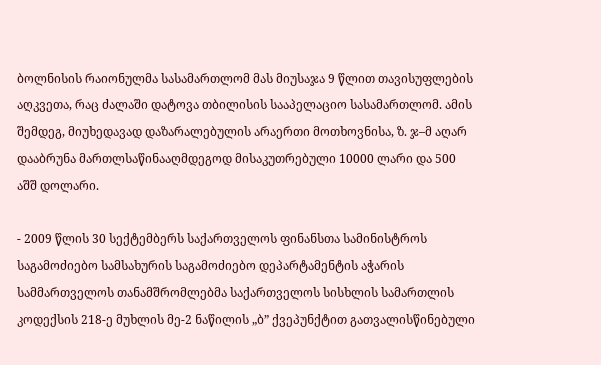ბოლნისის რაიონულმა სასამართლომ მას მიუსაჯა 9 წლით თავისუფლების აღკვეთა, რაც ძალაში დატოვა თბილისის სააპელაციო სასამართლომ. ამის შემდეგ, მიუხედავად დაზარალებულის არაერთი მოთხოვნისა, ზ. ჯ–მ აღარ დააბრუნა მართლსაწინააღმდეგოდ მისაკუთრებული 10000 ლარი და 500 აშშ დოლარი.

- 2009 წლის 30 სექტემბერს საქართველოს ფინანსთა სამინისტროს საგამოძიებო სამსახურის საგამოძიებო დეპარტამენტის აჭარის სამმართველოს თანამშრომლებმა საქართველოს სისხლის სამართლის კოდექსის 218-ე მუხლის მე-2 ნაწილის „ბ” ქვეპუნქტით გათვალისწინებული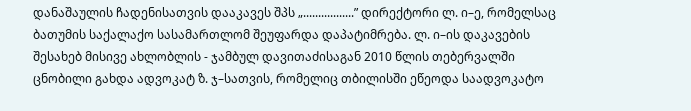დანაშაულის ჩადენისათვის დააკავეს შპს „.................” დირექტორი ლ. ი–ე, რომელსაც ბათუმის საქალაქო სასამართლომ შეუფარდა დაპატიმრება. ლ. ი–ის დაკავების შესახებ მისივე ახლობლის - ჯამბულ დავითაძისაგან 2010 წლის თებერვალში ცნობილი გახდა ადვოკატ ზ. ჯ–სათვის, რომელიც თბილისში ეწეოდა საადვოკატო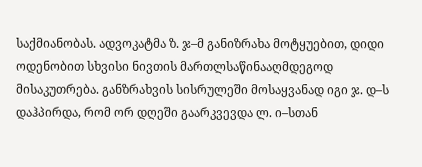საქმიანობას. ადვოკატმა ზ. ჯ–მ განიზრახა მოტყუებით, დიდი ოდენობით სხვისი ნივთის მართლსაწინააღმდეგოდ მისაკუთრება. განზრახვის სისრულეში მოსაყვანად იგი ჯ. დ–ს დაჰპირდა, რომ ორ დღეში გაარკვევდა ლ. ი–სთან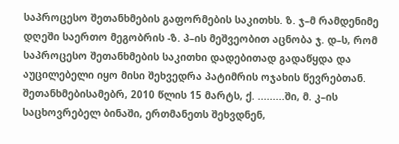საპროცესო შეთანხმების გაფორმების საკითხს. ზ. ჯ–მ რამდენიმე დღეში საერთო მეგობრის -ზ. პ–ის მეშვეობით აცნობა ჯ. დ–ს, რომ საპროცესო შეთანხმების საკითხი დადებითად გადაწყდა და აუცილებელი იყო მისი შეხვედრა პატიმრის ოჯახის წევრებთან. შეთანხმებისამებრ, 2010 წლის 15 მარტს, ქ. .........ში, მ. კ–ის საცხოვრებელ ბინაში, ერთმანეთს შეხვდნენ,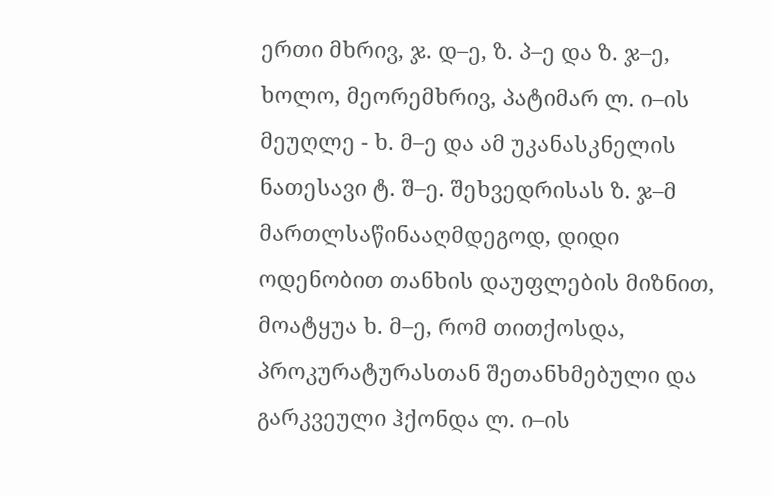ერთი მხრივ, ჯ. დ–ე, ზ. პ–ე და ზ. ჯ–ე, ხოლო, მეორემხრივ, პატიმარ ლ. ი–ის მეუღლე - ხ. მ–ე და ამ უკანასკნელის ნათესავი ტ. შ–ე. შეხვედრისას ზ. ჯ–მ მართლსაწინააღმდეგოდ, დიდი ოდენობით თანხის დაუფლების მიზნით, მოატყუა ხ. მ–ე, რომ თითქოსდა, პროკურატურასთან შეთანხმებული და გარკვეული ჰქონდა ლ. ი–ის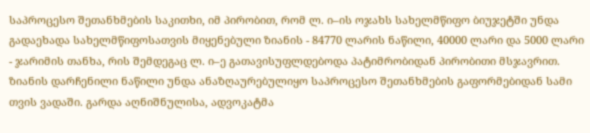საპროცესო შეთანხმების საკითხი, იმ პირობით, რომ ლ. ი–ის ოჯახს სახელმწიფო ბიუჯეტში უნდა გადაეხადა სახელმწიფოსათვის მიყენებული ზიანის - 84770 ლარის ნაწილი, 40000 ლარი და 5000 ლარი - ჯარიმის თანხა, რის შემდეგაც ლ. ი–ე გათავისუფლდებოდა პატიმრობიდან პირობითი მსჯავრით. ზიანის დარჩენილი ნაწილი უნდა ანაზღაურებულიყო საპროცესო შეთანხმების გაფორმებიდან სამი თვის ვადაში. გარდა აღნიშნულისა, ადვოკატმა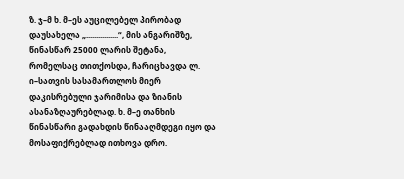ზ. ჯ–მ ხ. მ–ეს აუცილებელ პირობად დაუსახელა „................“, მის ანგარიშზე, წინასწარ 25000 ლარის შეტანა, რომელსაც თითქოსდა, ჩარიცხავდა ლ. ი–სათვის სასამართლოს მიერ დაკისრებული ჯარიმისა და ზიანის ასანაზღაურებლად. ხ. მ–ე თანხის წინასწარი გადახდის წინააღმდეგი იყო და მოსაფიქრებლად ითხოვა დრო.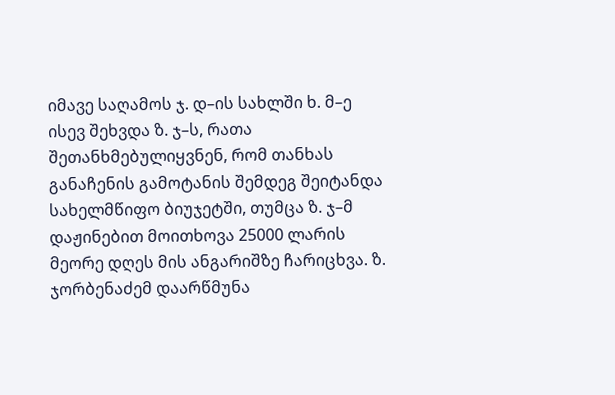იმავე საღამოს ჯ. დ–ის სახლში ხ. მ–ე ისევ შეხვდა ზ. ჯ–ს, რათა შეთანხმებულიყვნენ, რომ თანხას განაჩენის გამოტანის შემდეგ შეიტანდა სახელმწიფო ბიუჯეტში, თუმცა ზ. ჯ–მ დაჟინებით მოითხოვა 25000 ლარის მეორე დღეს მის ანგარიშზე ჩარიცხვა. ზ. ჯორბენაძემ დაარწმუნა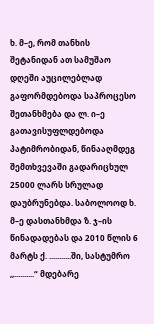ხ. მ–ე, რომ თანხის შეტანიდან ათ სამუშაო დღეში აუცილებლად გაფორმდებოდა საპროცესო შეთანხმება და ლ. ი–ე გათავისუფლდებოდა პატიმრობიდან, წინააღმდეგ შემთხვევაში გადარიცხულ 25000 ლარს სრულად დაუბრუნებდა. საბოლოოდ ხ. მ–ე დასთანხმდა ზ. ჯ–ის წინადადებას და 2010 წლის 6 მარტს ქ. ...........ში, სასტუმრო ,,..........“ მდებარე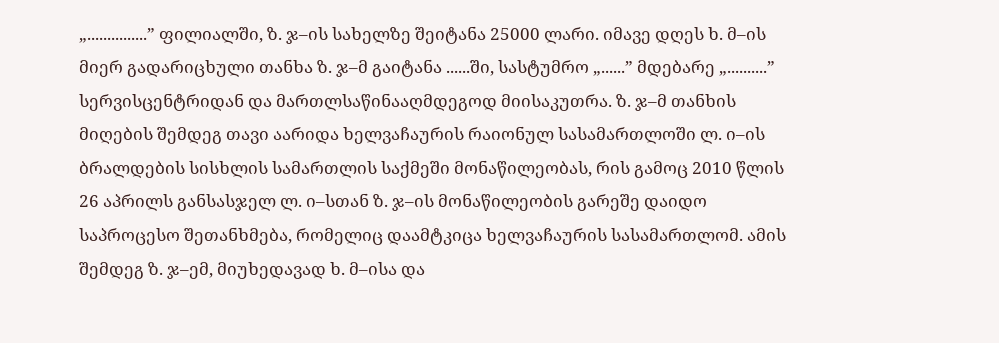„...............” ფილიალში, ზ. ჯ–ის სახელზე შეიტანა 25000 ლარი. იმავე დღეს ხ. მ–ის მიერ გადარიცხული თანხა ზ. ჯ–მ გაიტანა ......ში, სასტუმრო „......” მდებარე „..........” სერვისცენტრიდან და მართლსაწინააღმდეგოდ მიისაკუთრა. ზ. ჯ–მ თანხის მიღების შემდეგ თავი აარიდა ხელვაჩაურის რაიონულ სასამართლოში ლ. ი–ის ბრალდების სისხლის სამართლის საქმეში მონაწილეობას, რის გამოც 2010 წლის 26 აპრილს განსასჯელ ლ. ი–სთან ზ. ჯ–ის მონაწილეობის გარეშე დაიდო საპროცესო შეთანხმება, რომელიც დაამტკიცა ხელვაჩაურის სასამართლომ. ამის შემდეგ ზ. ჯ–ემ, მიუხედავად ხ. მ–ისა და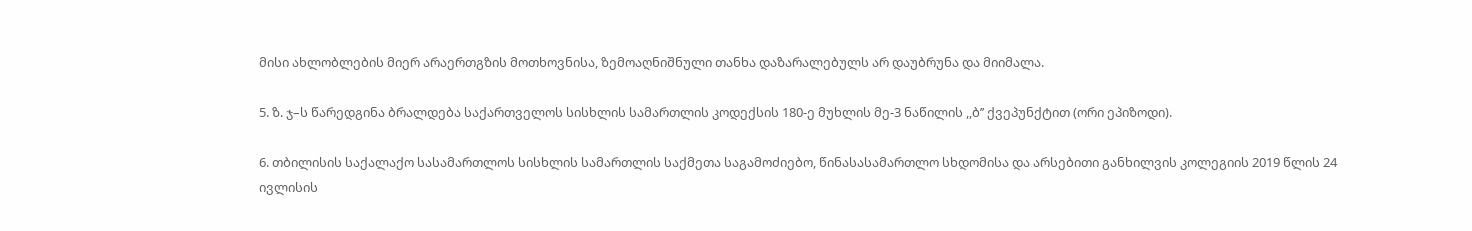მისი ახლობლების მიერ არაერთგზის მოთხოვნისა, ზემოაღნიშნული თანხა დაზარალებულს არ დაუბრუნა და მიიმალა.

5. ზ. ჯ–ს წარედგინა ბრალდება საქართველოს სისხლის სამართლის კოდექსის 180-ე მუხლის მე-3 ნაწილის ,,ბ’’ ქვეპუნქტით (ორი ეპიზოდი).

6. თბილისის საქალაქო სასამართლოს სისხლის სამართლის საქმეთა საგამოძიებო, წინასასამართლო სხდომისა და არსებითი განხილვის კოლეგიის 2019 წლის 24 ივლისის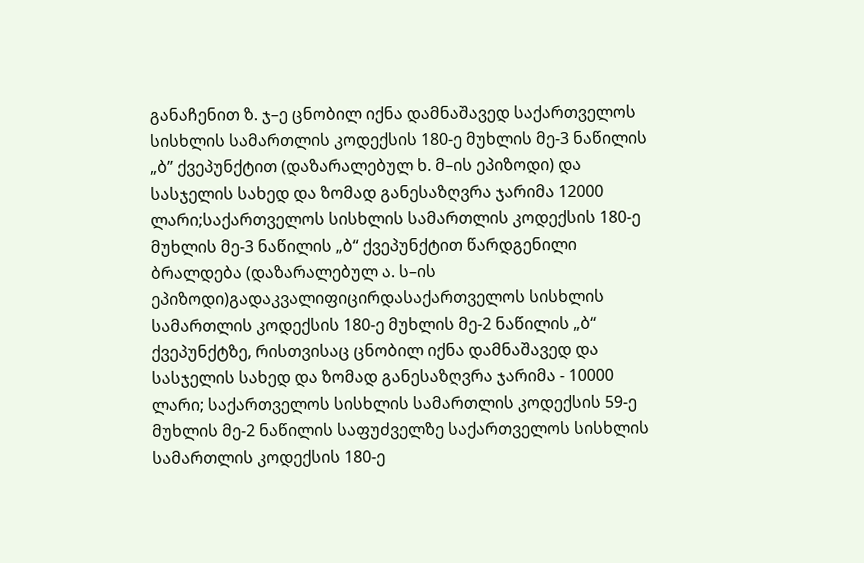განაჩენით ზ. ჯ–ე ცნობილ იქნა დამნაშავედ საქართველოს სისხლის სამართლის კოდექსის 180-ე მუხლის მე-3 ნაწილის „ბ” ქვეპუნქტით (დაზარალებულ ხ. მ–ის ეპიზოდი) და სასჯელის სახედ და ზომად განესაზღვრა ჯარიმა 12000 ლარი;საქართველოს სისხლის სამართლის კოდექსის 180-ე მუხლის მე-3 ნაწილის „ბ“ ქვეპუნქტით წარდგენილი ბრალდება (დაზარალებულ ა. ს–ის ეპიზოდი)გადაკვალიფიცირდასაქართველოს სისხლის სამართლის კოდექსის 180-ე მუხლის მე-2 ნაწილის „ბ“ ქვეპუნქტზე, რისთვისაც ცნობილ იქნა დამნაშავედ და სასჯელის სახედ და ზომად განესაზღვრა ჯარიმა - 10000 ლარი; საქართველოს სისხლის სამართლის კოდექსის 59-ე მუხლის მე-2 ნაწილის საფუძველზე საქართველოს სისხლის სამართლის კოდექსის 180-ე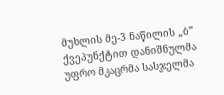მუხლის მე-3 ნაწილის „ბ” ქვეპუნქტით დანიშნულმა უფრო მკაცრმა სასჯელმა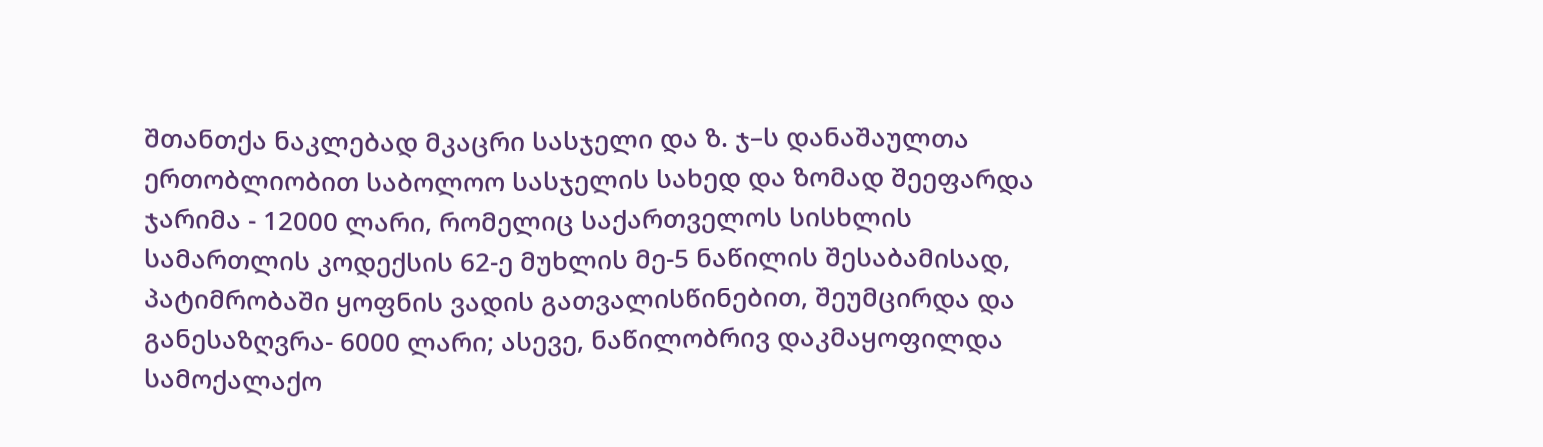შთანთქა ნაკლებად მკაცრი სასჯელი და ზ. ჯ–ს დანაშაულთა ერთობლიობით საბოლოო სასჯელის სახედ და ზომად შეეფარდა ჯარიმა - 12000 ლარი, რომელიც საქართველოს სისხლის სამართლის კოდექსის 62-ე მუხლის მე-5 ნაწილის შესაბამისად, პატიმრობაში ყოფნის ვადის გათვალისწინებით, შეუმცირდა და განესაზღვრა- 6000 ლარი; ასევე, ნაწილობრივ დაკმაყოფილდა სამოქალაქო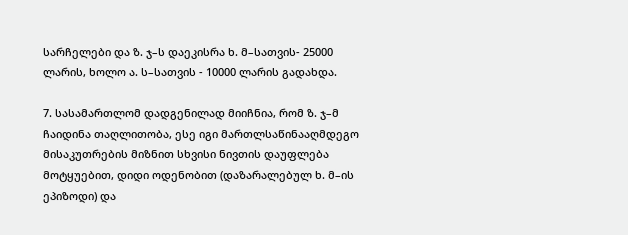სარჩელები და ზ. ჯ–ს დაეკისრა ხ. მ–სათვის- 25000 ლარის, ხოლო ა. ს–სათვის - 10000 ლარის გადახდა.

7. სასამართლომ დადგენილად მიიჩნია, რომ ზ. ჯ–მ ჩაიდინა თაღლითობა, ესე იგი მართლსაწინააღმდეგო მისაკუთრების მიზნით სხვისი ნივთის დაუფლება მოტყუებით, დიდი ოდენობით (დაზარალებულ ხ. მ–ის ეპიზოდი) და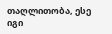თაღლითობა, ესე იგი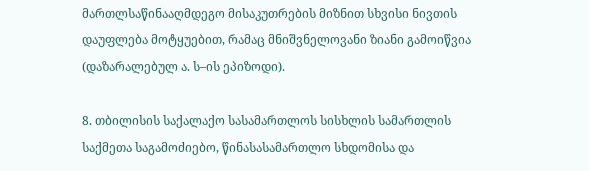მართლსაწინააღმდეგო მისაკუთრების მიზნით სხვისი ნივთის დაუფლება მოტყუებით, რამაც მნიშვნელოვანი ზიანი გამოიწვია (დაზარალებულ ა. ს–ის ეპიზოდი).

8. თბილისის საქალაქო სასამართლოს სისხლის სამართლის საქმეთა საგამოძიებო, წინასასამართლო სხდომისა და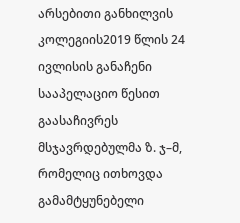არსებითი განხილვის კოლეგიის2019 წლის 24 ივლისის განაჩენი სააპელაციო წესით გაასაჩივრეს მსჯავრდებულმა ზ. ჯ–მ, რომელიც ითხოვდა გამამტყუნებელი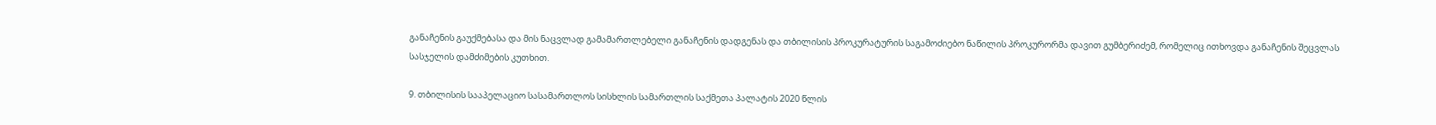განაჩენის გაუქმებასა და მის ნაცვლად გამამართლებელი განაჩენის დადგენას და თბილისის პროკურატურის საგამოძიებო ნაწილის პროკურორმა დავით გუმბერიძემ, რომელიც ითხოვდა განაჩენის შეცვლას სასჯელის დამძიმების კუთხით.

9. თბილისის სააპელაციო სასამართლოს სისხლის სამართლის საქმეთა პალატის 2020 წლის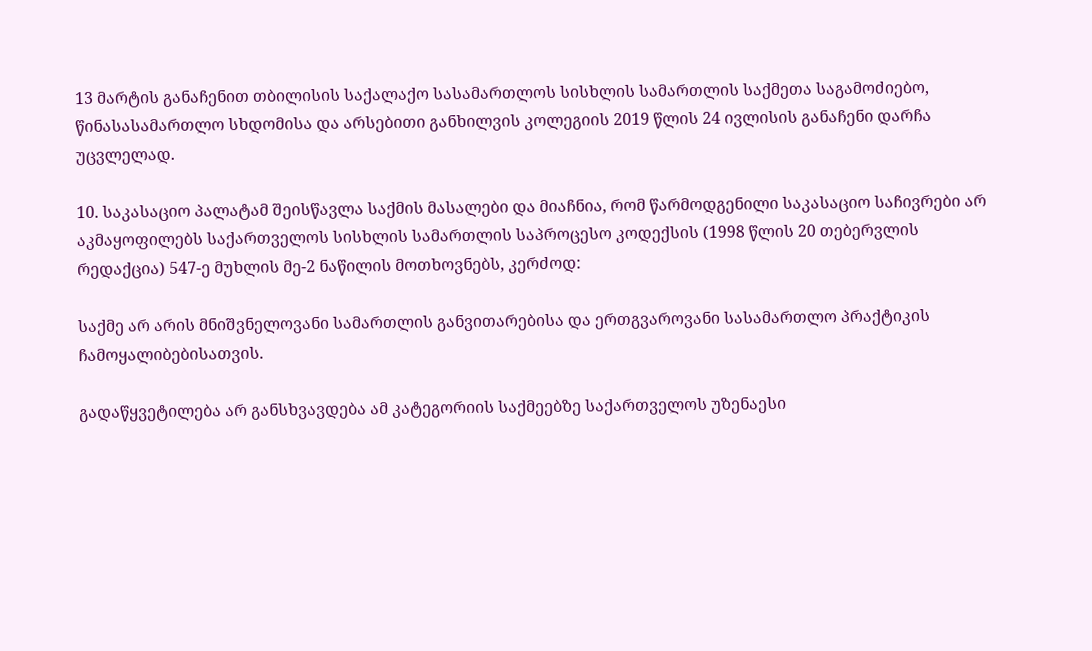13 მარტის განაჩენით თბილისის საქალაქო სასამართლოს სისხლის სამართლის საქმეთა საგამოძიებო, წინასასამართლო სხდომისა და არსებითი განხილვის კოლეგიის 2019 წლის 24 ივლისის განაჩენი დარჩა უცვლელად.

10. საკასაციო პალატამ შეისწავლა საქმის მასალები და მიაჩნია, რომ წარმოდგენილი საკასაციო საჩივრები არ აკმაყოფილებს საქართველოს სისხლის სამართლის საპროცესო კოდექსის (1998 წლის 20 თებერვლის რედაქცია) 547-ე მუხლის მე-2 ნაწილის მოთხოვნებს, კერძოდ:

საქმე არ არის მნიშვნელოვანი სამართლის განვითარებისა და ერთგვაროვანი სასამართლო პრაქტიკის ჩამოყალიბებისათვის.

გადაწყვეტილება არ განსხვავდება ამ კატეგორიის საქმეებზე საქართველოს უზენაესი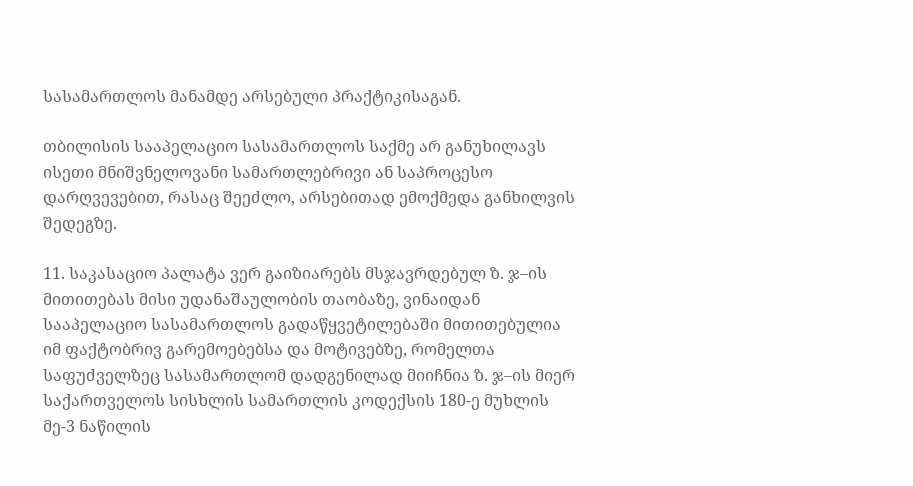სასამართლოს მანამდე არსებული პრაქტიკისაგან.

თბილისის სააპელაციო სასამართლოს საქმე არ განუხილავს ისეთი მნიშვნელოვანი სამართლებრივი ან საპროცესო დარღვევებით, რასაც შეეძლო, არსებითად ემოქმედა განხილვის შედეგზე.

11. საკასაციო პალატა ვერ გაიზიარებს მსჯავრდებულ ზ. ჯ–ის მითითებას მისი უდანაშაულობის თაობაზე, ვინაიდან სააპელაციო სასამართლოს გადაწყვეტილებაში მითითებულია იმ ფაქტობრივ გარემოებებსა და მოტივებზე, რომელთა საფუძველზეც სასამართლომ დადგენილად მიიჩნია ზ. ჯ–ის მიერ საქართველოს სისხლის სამართლის კოდექსის 180-ე მუხლის მე-3 ნაწილის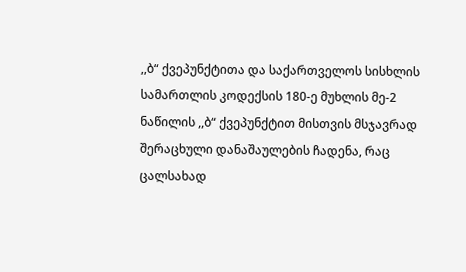,,ბ“ ქვეპუნქტითა და საქართველოს სისხლის სამართლის კოდექსის 180-ე მუხლის მე-2 ნაწილის ,,ბ“ ქვეპუნქტით მისთვის მსჯავრად შერაცხული დანაშაულების ჩადენა, რაც ცალსახად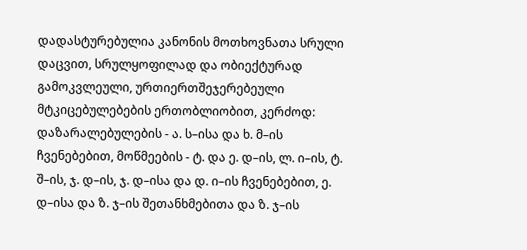დადასტურებულია კანონის მოთხოვნათა სრული დაცვით, სრულყოფილად და ობიექტურად გამოკვლეული, ურთიერთშეჯერებეული მტკიცებულებების ერთობლიობით, კერძოდ: დაზარალებულების - ა. ს–ისა და ხ. მ–ის ჩვენებებით, მოწმეების - ტ. და ე. დ–ის, ლ. ი–ის, ტ. შ–ის, ჯ. დ–ის, ჯ. დ–ისა და დ. ი–ის ჩვენებებით, ე. დ–ისა და ზ. ჯ–ის შეთანხმებითა და ზ. ჯ–ის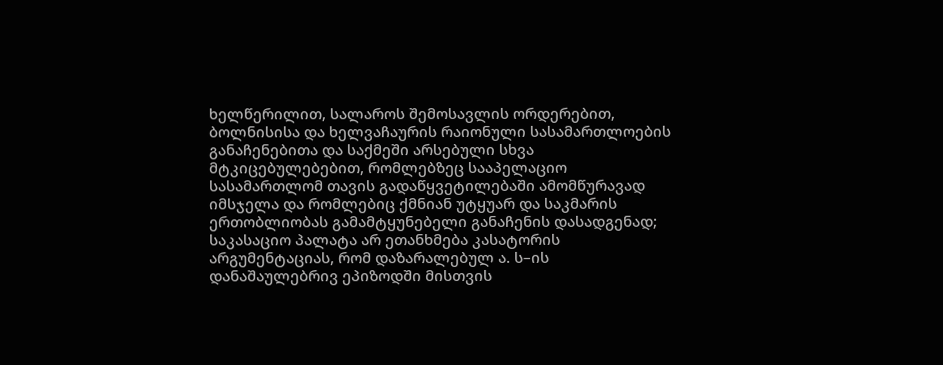ხელწერილით, სალაროს შემოსავლის ორდერებით, ბოლნისისა და ხელვაჩაურის რაიონული სასამართლოების განაჩენებითა და საქმეში არსებული სხვა მტკიცებულებებით, რომლებზეც სააპელაციო სასამართლომ თავის გადაწყვეტილებაში ამომწურავად იმსჯელა და რომლებიც ქმნიან უტყუარ და საკმარის ერთობლიობას გამამტყუნებელი განაჩენის დასადგენად; საკასაციო პალატა არ ეთანხმება კასატორის არგუმენტაციას, რომ დაზარალებულ ა. ს–ის დანაშაულებრივ ეპიზოდში მისთვის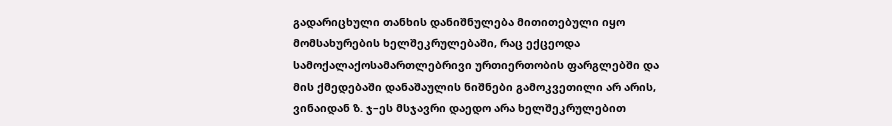გადარიცხული თანხის დანიშნულება მითითებული იყო მომსახურების ხელშეკრულებაში, რაც ექცეოდა სამოქალაქოსამართლებრივი ურთიერთობის ფარგლებში და მის ქმედებაში დანაშაულის ნიშნები გამოკვეთილი არ არის, ვინაიდან ზ. ჯ–ეს მსჯავრი დაედო არა ხელშეკრულებით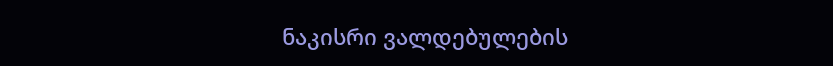ნაკისრი ვალდებულების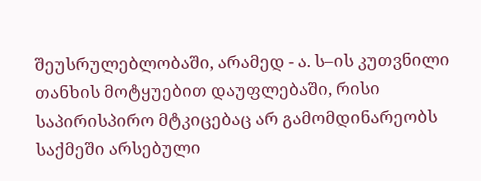შეუსრულებლობაში, არამედ - ა. ს–ის კუთვნილი თანხის მოტყუებით დაუფლებაში, რისი საპირისპირო მტკიცებაც არ გამომდინარეობს საქმეში არსებული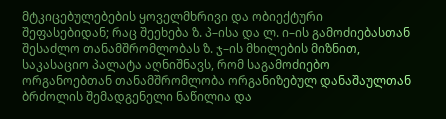მტკიცებულებების ყოველმხრივი და ობიექტური შეფასებიდან; რაც შეეხება ზ. პ–ისა და ლ. ი–ის გამოძიებასთან შესაძლო თანამშრომლობას ზ. ჯ–ის მხილების მიზნით, საკასაციო პალატა აღნიშნავს, რომ საგამოძიებო ორგანოებთან თანამშრომლობა ორგანიზებულ დანაშაულთან ბრძოლის შემადგენელი ნაწილია და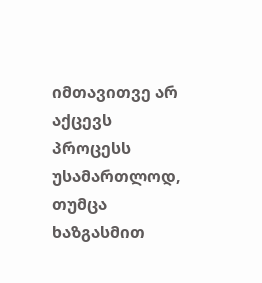იმთავითვე არ აქცევს პროცესს უსამართლოდ, თუმცა ხაზგასმით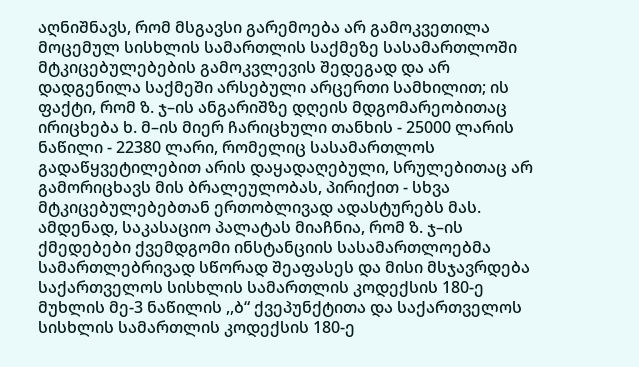აღნიშნავს, რომ მსგავსი გარემოება არ გამოკვეთილა მოცემულ სისხლის სამართლის საქმეზე სასამართლოში მტკიცებულებების გამოკვლევის შედეგად და არ დადგენილა საქმეში არსებული არცერთი სამხილით; ის ფაქტი, რომ ზ. ჯ–ის ანგარიშზე დღეის მდგომარეობითაც ირიცხება ხ. მ–ის მიერ ჩარიცხული თანხის - 25000 ლარის ნაწილი - 22380 ლარი, რომელიც სასამართლოს გადაწყვეტილებით არის დაყადაღებული, სრულებითაც არ გამორიცხავს მის ბრალეულობას, პირიქით - სხვა მტკიცებულებებთან ერთობლივად ადასტურებს მას. ამდენად, საკასაციო პალატას მიაჩნია, რომ ზ. ჯ–ის ქმედებები ქვემდგომი ინსტანციის სასამართლოებმა სამართლებრივად სწორად შეაფასეს და მისი მსჯავრდება საქართველოს სისხლის სამართლის კოდექსის 180-ე მუხლის მე-3 ნაწილის ,,ბ“ ქვეპუნქტითა და საქართველოს სისხლის სამართლის კოდექსის 180-ე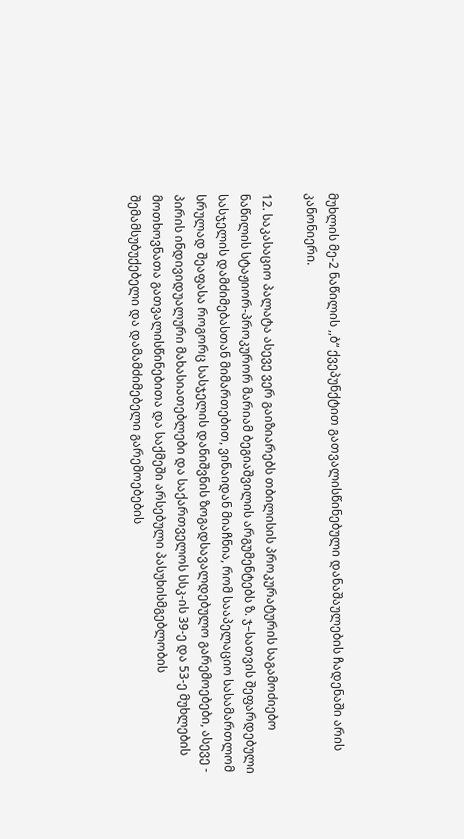მუხლის მე-2 ნაწილის ,,ბ“ ქვეპუნქტით გათვალისწინებული დანაშაულების ჩადენაში არის კანონიერი.

12. საკასაციო პალატა ასევე ვერ გაიზიარებს თბილისის პროკურატურის საგამოძიებო ნაწილის სტაჟიორ-პროკურორ მარიამ ბეგიაშვილის არგუმენტებს ზ. ჯ–სათვის შეფარდებული სასჯელის დამძიმებასთან მიმართებით, ვინაიდან მიაჩნია, რომ სააპელაციო სასამართლომ სრულად შეაფასა როგორც სასჯელის დანიშვნის ზოგადსავალდებულო გარემოებები, ასევე - პირის ინდივიდუალური მახასიათებლები და საქართველოს სსკ-ის 39-ე და 53-ე მუხლების მოთხოვნათა გათვალისწინებითა და საქმეში არსებული პასუხისმგებლობის შემამსუბუქებელი და დამამძიმებელი გარემოებების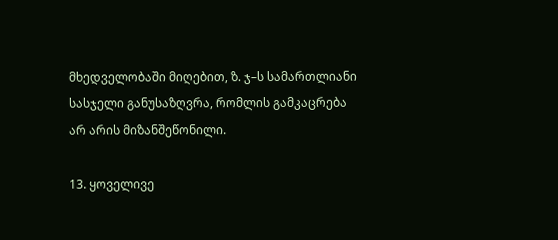მხედველობაში მიღებით, ზ. ჯ–ს სამართლიანი სასჯელი განუსაზღვრა, რომლის გამკაცრება არ არის მიზანშეწონილი.

13. ყოველივე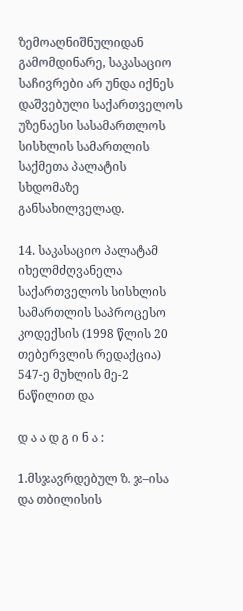ზემოაღნიშნულიდან გამომდინარე, საკასაციო საჩივრები არ უნდა იქნეს დაშვებული საქართველოს უზენაესი სასამართლოს სისხლის სამართლის საქმეთა პალატის სხდომაზე განსახილველად.

14. საკასაციო პალატამ იხელმძღვანელა საქართველოს სისხლის სამართლის საპროცესო კოდექსის (1998 წლის 20 თებერვლის რედაქცია) 547-ე მუხლის მე-2 ნაწილით და

დ ა ა დ გ ი ნ ა :

1.მსჯავრდებულ ზ. ჯ–ისა და თბილისის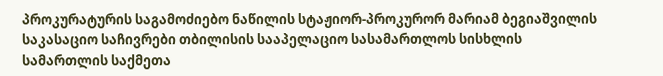პროკურატურის საგამოძიებო ნაწილის სტაჟიორ-პროკურორ მარიამ ბეგიაშვილის საკასაციო საჩივრები თბილისის სააპელაციო სასამართლოს სისხლის სამართლის საქმეთა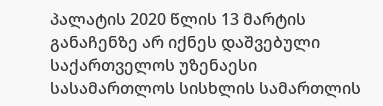პალატის 2020 წლის 13 მარტის განაჩენზე არ იქნეს დაშვებული საქართველოს უზენაესი სასამართლოს სისხლის სამართლის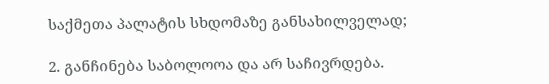საქმეთა პალატის სხდომაზე განსახილველად;

2. განჩინება საბოლოოა და არ საჩივრდება.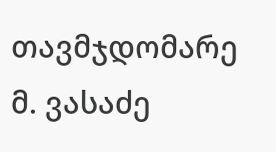თავმჯდომარე მ. ვასაძე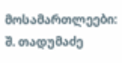მოსამართლეები: შ. თადუმაძე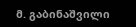მ. გაბინაშვილი